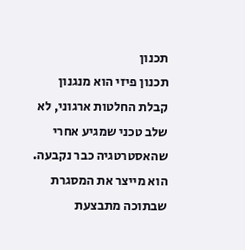תכנון
תכנון פיזי הוא מנגנון קבלת החלטות ארגוני, לא שלב טכני שמגיע אחרי שהאסטרטגיה כבר נקבעה. הוא מייצר את המסגרת שבתוכה מתבצעת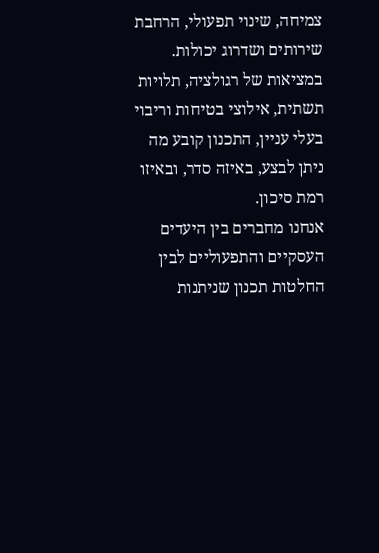צמיחה, שינוי תפעולי, הרחבת שירותים ושדרוג יכולות. במציאות של רגולציה, תלויות תשתית, אילוצי בטיחות וריבוי בעלי עניין, התכנון קובע מה ניתן לבצע, באיזה סדר, ובאיזו רמת סיכון.
אנחנו מחברים בין היעדים העסקיים והתפעוליים לבין החלטות תכנון שניתנות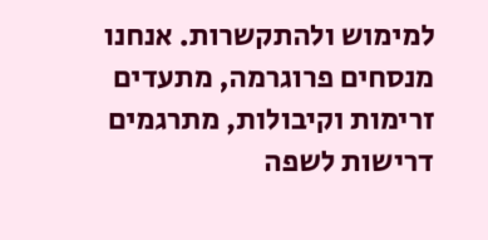למימוש ולהתקשרות. אנחנו מנסחים פרוגרמה, מתעדים זרימות וקיבולות, מתרגמים דרישות לשפה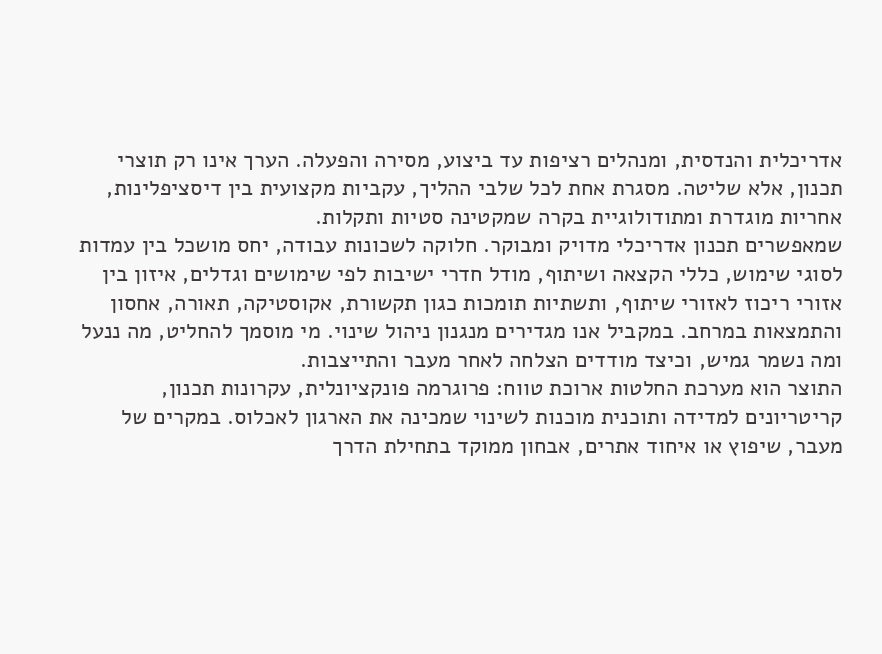אדריכלית והנדסית, ומנהלים רציפות עד ביצוע, מסירה והפעלה. הערך אינו רק תוצרי תכנון, אלא שליטה. מסגרת אחת לכל שלבי ההליך, עקביות מקצועית בין דיסציפלינות, אחריות מוגדרת ומתודולוגיית בקרה שמקטינה סטיות ותקלות.
שמאפשרים תכנון אדריכלי מדויק ומבוקר. חלוקה לשכונות עבודה, יחס מושכל בין עמדות לסוגי שימוש, כללי הקצאה ושיתוף, מודל חדרי ישיבות לפי שימושים וגדלים, איזון בין אזורי ריכוז לאזורי שיתוף, ותשתיות תומכות כגון תקשורת, אקוסטיקה, תאורה, אחסון והתמצאות במרחב. במקביל אנו מגדירים מנגנון ניהול שינוי. מי מוסמך להחליט, מה ננעל ומה נשמר גמיש, וכיצד מודדים הצלחה לאחר מעבר והתייצבות.
התוצר הוא מערכת החלטות ארוכת טווח: פרוגרמה פונקציונלית, עקרונות תכנון, קריטריונים למדידה ותוכנית מוכנות לשינוי שמכינה את הארגון לאכלוס. במקרים של מעבר, שיפוץ או איחוד אתרים, אבחון ממוקד בתחילת הדרך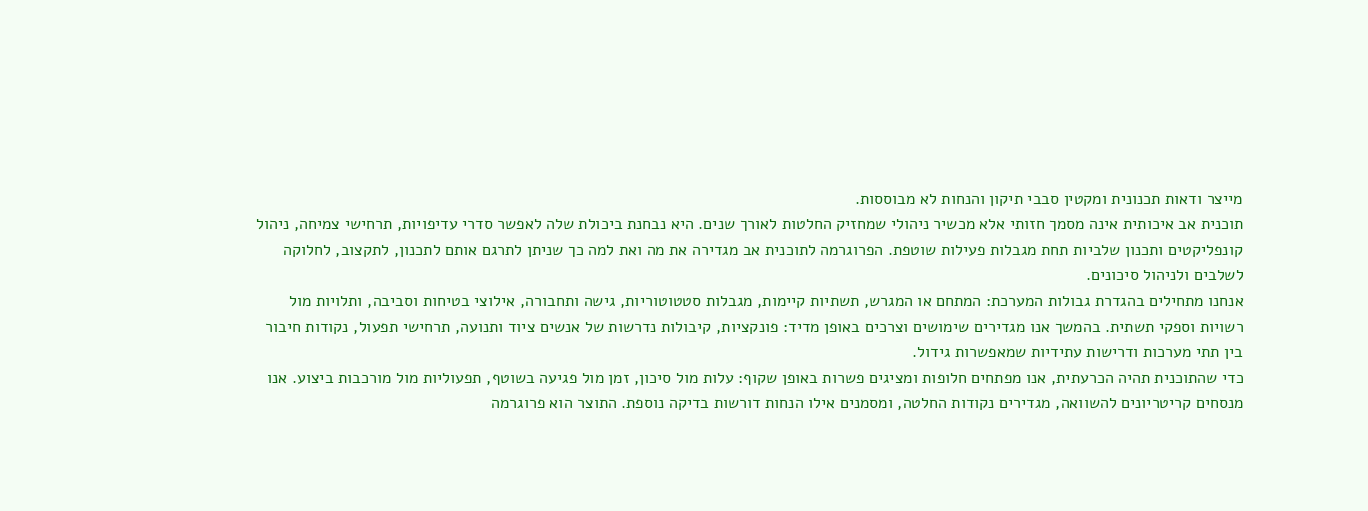מייצר ודאות תכנונית ומקטין סבבי תיקון והנחות לא מבוססות.
תוכנית אב איכותית אינה מסמך חזותי אלא מכשיר ניהולי שמחזיק החלטות לאורך שנים. היא נבחנת ביכולת שלה לאפשר סדרי עדיפויות, תרחישי צמיחה, ניהול קונפליקטים ותכנון שלביות תחת מגבלות פעילות שוטפת. הפרוגרמה לתוכנית אב מגדירה את מה ואת למה כך שניתן לתרגם אותם לתכנון, לתקצוב, לחלוקה לשלבים ולניהול סיכונים.
אנחנו מתחילים בהגדרת גבולות המערכת: המתחם או המגרש, תשתיות קיימות, מגבלות סטטוטוריות, גישה ותחבורה, אילוצי בטיחות וסביבה, ותלויות מול רשויות וספקי תשתית. בהמשך אנו מגדירים שימושים וצרכים באופן מדיד: פונקציות, קיבולות נדרשות של אנשים ציוד ותנועה, תרחישי תפעול, נקודות חיבור בין תתי מערכות ודרישות עתידיות שמאפשרות גידול.
כדי שהתוכנית תהיה הכרעתית, אנו מפתחים חלופות ומציגים פשרות באופן שקוף: עלות מול סיכון, זמן מול פגיעה בשוטף, תפעוליות מול מורכבות ביצוע. אנו מנסחים קריטריונים להשוואה, מגדירים נקודות החלטה, ומסמנים אילו הנחות דורשות בדיקה נוספת. התוצר הוא פרוגרמה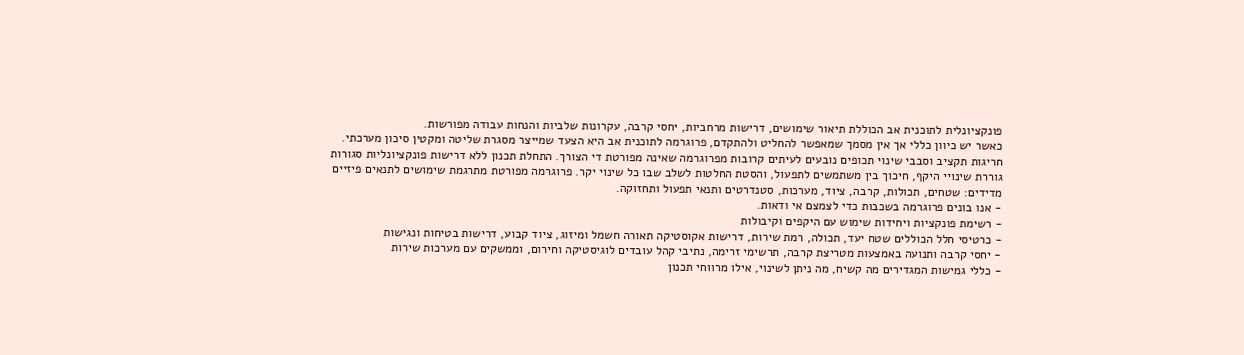פונקציונלית לתוכנית אב הכוללת תיאור שימושים, דרישות מרחביות, יחסי קרבה, עקרונות שלביות והנחות עבודה מפורשות.
כאשר יש כיוון כללי אך אין מסמך שמאפשר להחליט ולהתקדם, פרוגרמה לתוכנית אב היא הצעד שמייצר מסגרת שליטה ומקטין סיכון מערכתי.
חריגות תקציב וסבבי שינוי תכופים נובעים לעיתים קרובות מפרוגרמה שאינה מפורטת די הצורך. התחלת תכנון ללא דרישות פונקציונליות סגורות גוררת שינויי היקף, חיכוך בין משתמשים לתפעול, והסטת החלטות לשלב שבו כל שינוי יקר. פרוגרמה מפורטת מתרגמת שימושים לתנאים פיזיים מדידים: שטחים, תכולות, קרבה, ציוד, מערכות, סטנדרטים ותנאי תפעול ותחזוקה.
- אנו בונים פרוגרמה בשכבות כדי לצמצם אי ודאות.
- רשימת פונקציות ויחידות שימוש עם היקפים וקיבולות
- כרטיסי חלל הכוללים שטח יעד, תכולה, רמת שירות, דרישות אקוסטיקה תאורה חשמל ומיזוג, ציוד קבוע, דרישות בטיחות ונגישות
- יחסי קרבה ותנועה באמצעות מטריצת קרבה, תרשימי זרימה, נתיבי קהל עובדים לוגיסטיקה וחירום, וממשקים עם מערכות שירות
- כללי גמישות המגדירים מה קשיח, מה ניתן לשינוי, אילו מרווחי תכנון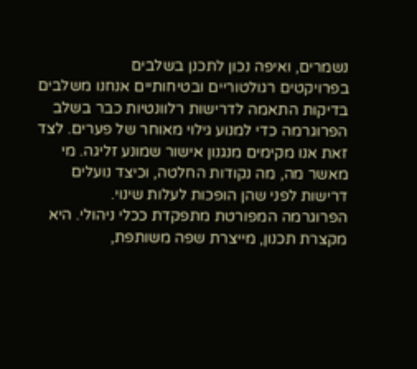נשמרים, ואיפה נכון לתכנן בשלבים
בפרויקטים רגולטוריים ובטיחותיים אנחנו משלבים בדיקות התאמה לדרישות רלוונטיות כבר בשלב הפרוגרמה כדי למנוע גילוי מאוחר של פערים. לצד זאת אנו מקימים מנגנון אישור שמונע זליגה. מי מאשר מה, מה נקודות החלטה, וכיצד נועלים דרישות לפני שהן הופכות לעלות שינוי.
הפרוגרמה המפורטת מתפקדת ככלי ניהולי. היא מקצרת תכנון, מייצרת שפה משותפת,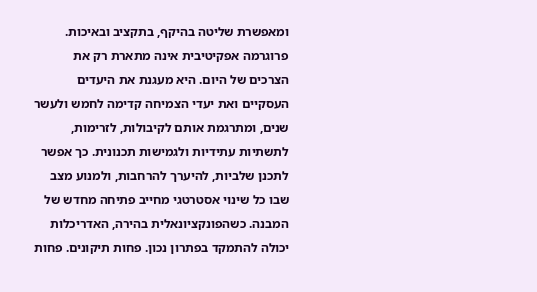ומאפשרת שליטה בהיקף, בתקציב ובאיכות.
פרוגרמה אפקיטיבית אינה מתארת רק את הצרכים של היום. היא מעגנת את היעדים העסקיים ואת יעדי הצמיחה קדימה לחמש ולעשר שנים, ומתרגמת אותם לקיבולות, לזרימות, לתשתיות עתידיות ולגמישות תכנונית. כך אפשר לתכנן שלביות, להיערך להרחבות, ולמנוע מצב שבו כל שינוי אסטרטגי מחייב פתיחה מחדש של המבנה. כשהפונקציונאלית בהירה, האדריכלות יכולה להתמקד בפתרון נכון. פחות תיקונים. פחות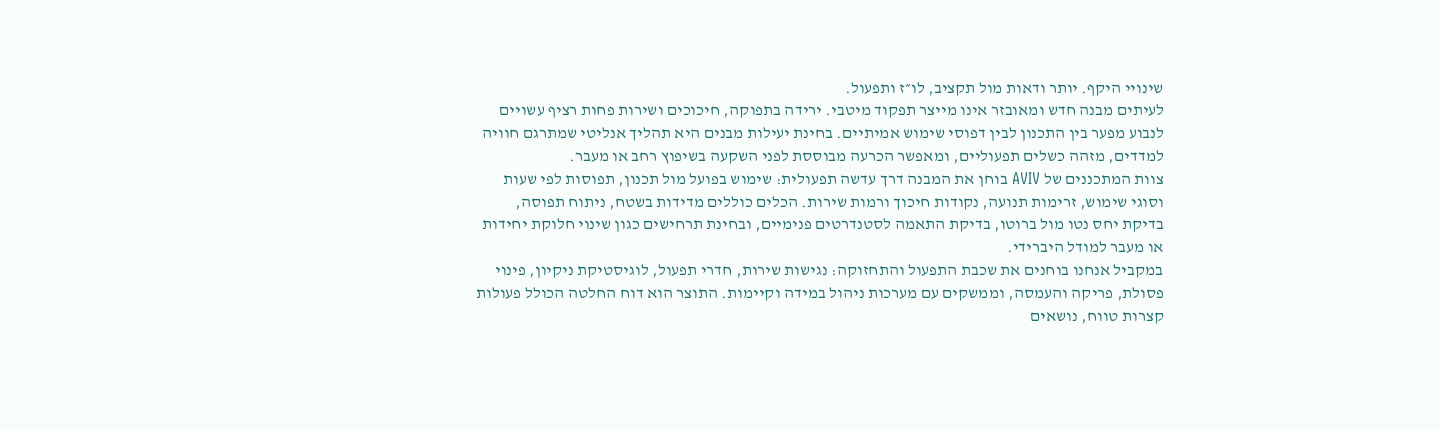שינויי היקף. יותר ודאות מול תקציב, לו״ז ותפעול.
לעיתים מבנה חדש ומאובזר אינו מייצר תפקוד מיטבי. ירידה בתפוקה, חיכוכים ושירות פחות רציף עשויים לנבוע מפער בין התכנון לבין דפוסי שימוש אמיתיים. בחינת יעילות מבנים היא תהליך אנליטי שמתרגם חוויה למדדים, מזהה כשלים תפעוליים, ומאפשר הכרעה מבוססת לפני השקעה בשיפוץ רחב או מעבר.
צוות המתכננים של AVIV בוחן את המבנה דרך עדשה תפעולית: שימוש בפועל מול תכנון, תפוסות לפי שעות וסוגי שימוש, זרימות תנועה, נקודות חיכוך ורמות שירות. הכלים כוללים מדידות בשטח, ניתוח תפוסה, בדיקת יחס נטו מול ברוטו, בדיקת התאמה לסטנדרטים פנימיים, ובחינת תרחישים כגון שינוי חלוקת יחידות או מעבר למודל היברידי.
במקביל אנחנו בוחנים את שכבת התפעול והתחזוקה: נגישות שירות, חדרי תפעול, לוגיסטיקת ניקיון, פינוי פסולת, פריקה והעמסה, וממשקים עם מערכות ניהול במידה וקיימות. התוצר הוא דוח החלטה הכולל פעולות קצרות טווח, נושאים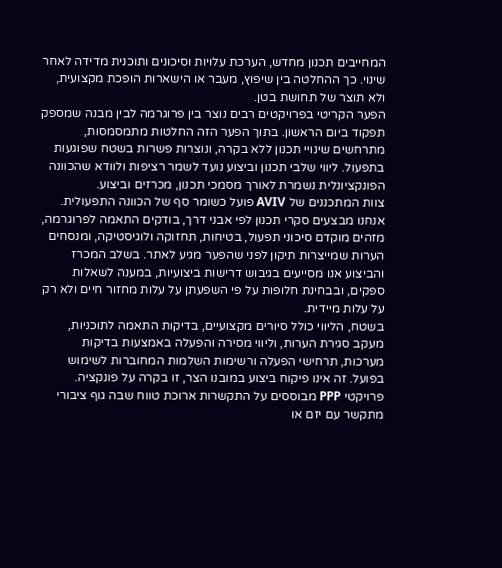המחייבים תכנון מחדש, הערכת עלויות וסיכונים ותוכנית מדידה לאחר שינוי. כך ההחלטה בין שיפוץ, מעבר או הישארות הופכת מקצועית, ולא תוצר של תחושת בטן.
הפער הקריטי בפרויקטים רבים נוצר בין פרוגרמה לבין מבנה שמספק תפקוד ביום הראשון. בתוך הפער הזה החלטות מתמסמסות, מתרחשים שינויי תכנון ללא בקרה, ונוצרות פשרות בשטח שפוגעות בתפעול. ליווי שלבי תכנון וביצוע נועד לשמר רציפות ולוודא שהכוונה הפונקציונלית נשמרת לאורך מסמכי תכנון, מכרזים וביצוע.
צוות המתכננים של AVIV פועל כשומר סף של הכוונה התפעולית. אנחנו מבצעים סקרי תכנון לפי אבני דרך, בודקים התאמה לפרוגרמה, מזהים מוקדם סיכוני תפעול, בטיחות, תחזוקה ולוגיסטיקה, ומנסחים הערות שמייצרות תיקון לפני שהפער מגיע לאתר. בשלב המכרז והביצוע אנו מסייעים בגיבוש דרישות ביצועיות, במענה לשאלות ספקים, ובבחינת חלופות על פי השפעתן על עלות מחזור חיים ולא רק על עלות מיידית.
בשטח, הליווי כולל סיורים מקצועיים, בדיקות התאמה לתוכניות, מעקב סגירת הערות, וליווי מסירה והפעלה באמצעות בדיקות מערכות, תרחישי הפעלה ורשימות השלמות המחוברות לשימוש בפועל. זה אינו פיקוח ביצוע במובנו הצר, זו בקרה על פונקציה.
פרויקטי PPP מבוססים על התקשרות ארוכת טווח שבה גוף ציבורי מתקשר עם יזם או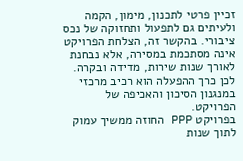זכיין פרטי לתכנון, מימון, הקמה ולעיתים גם לתפעול ותחזוקה של נכס ציבורי. בהקשר זה, הצלחת הפרויקט אינה מסתכמת במסירה, אלא נבחנת לאורך שנות שירות, מדידה ובקרה. לכן כרך ההפעלה הוא רכיב מרכזי במנגנון הסיכון והאכיפה של הפרויקט.
בפרויקט PPP החוזה ממשיך עמוק לתוך שנות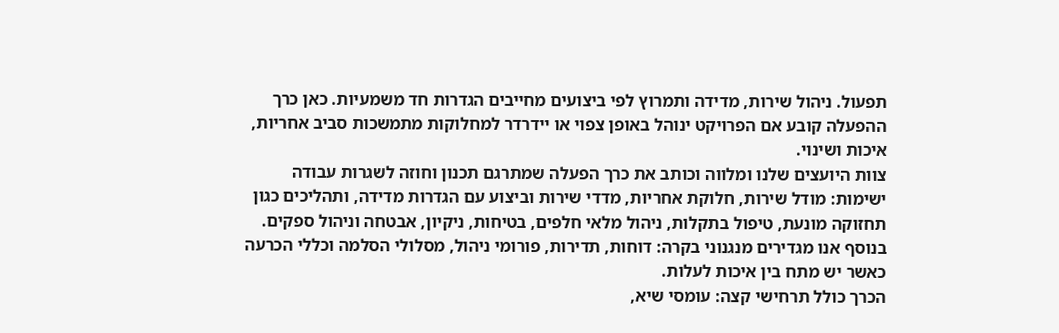תפעול. ניהול שירות, מדידה ותמרוץ לפי ביצועים מחייבים הגדרות חד משמעיות. כאן כרך ההפעלה קובע אם הפרויקט ינוהל באופן צפוי או יידרדר למחלוקות מתמשכות סביב אחריות, איכות ושינוי.
צוות היועצים שלנו ומלווה וכותב את כרך הפעלה שמתרגם תכנון וחוזה לשגרות עבודה ישימות: מודל שירות, חלוקת אחריות, מדדי שירות וביצוע עם הגדרות מדידה, ותהליכים כגון תחזוקה מונעת, טיפול בתקלות, ניהול מלאי חלפים, בטיחות, ניקיון, אבטחה וניהול ספקים. בנוסף אנו מגדירים מנגנוני בקרה: דוחות, תדירות, פורומי ניהול, מסלולי הסלמה וכללי הכרעה כאשר יש מתח בין איכות לעלות.
הכרך כולל תרחישי קצה: עומסי שיא,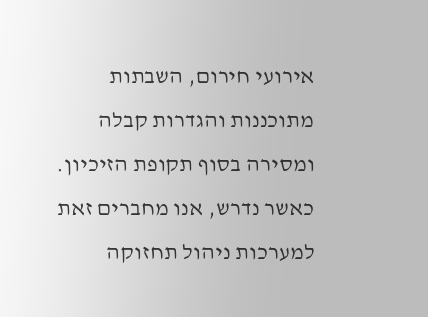אירועי חירום, השבתות מתוכננות והגדרות קבלה ומסירה בסוף תקופת הזיכיון. כאשר נדרש, אנו מחברים זאת למערכות ניהול תחזוקה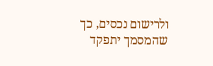ולרישום נכסים, כך שהמסמך יתפקד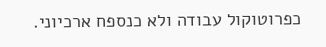כפרוטוקול עבודה ולא כנספח ארכיוני.